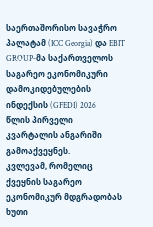საერთაშორისო სავაჭრო პალატამ (ICC Georgia) და EBIT GROUP-მა საქართველოს საგარეო ეკონომიკური დამოკიდებულების ინდექსის (GFEDI) 2026 წლის პირველი კვარტალის ანგარიში გამოაქვეყნეს.
კვლევამ, რომელიც ქვეყნის საგარეო ეკონომიკურ მდგრადობას ხუთი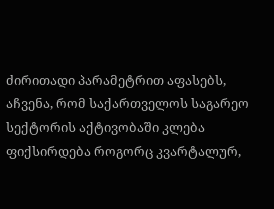ძირითადი პარამეტრით აფასებს, აჩვენა, რომ საქართველოს საგარეო სექტორის აქტივობაში კლება ფიქსირდება როგორც კვარტალურ,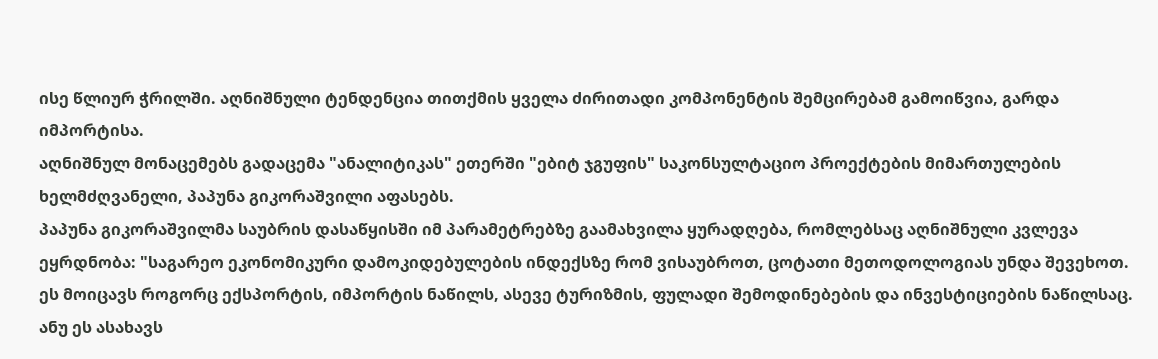ისე წლიურ ჭრილში. აღნიშნული ტენდენცია თითქმის ყველა ძირითადი კომპონენტის შემცირებამ გამოიწვია, გარდა იმპორტისა.
აღნიშნულ მონაცემებს გადაცემა "ანალიტიკას" ეთერში "ებიტ ჯგუფის" საკონსულტაციო პროექტების მიმართულების ხელმძღვანელი, პაპუნა გიკორაშვილი აფასებს.
პაპუნა გიკორაშვილმა საუბრის დასაწყისში იმ პარამეტრებზე გაამახვილა ყურადღება, რომლებსაც აღნიშნული კვლევა ეყრდნობა: "საგარეო ეკონომიკური დამოკიდებულების ინდექსზე რომ ვისაუბროთ, ცოტათი მეთოდოლოგიას უნდა შევეხოთ. ეს მოიცავს როგორც ექსპორტის, იმპორტის ნაწილს, ასევე ტურიზმის, ფულადი შემოდინებების და ინვესტიციების ნაწილსაც. ანუ ეს ასახავს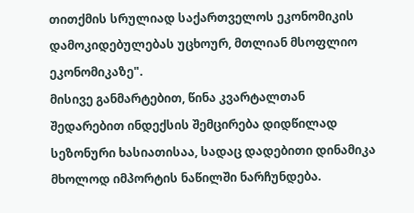თითქმის სრულიად საქართველოს ეკონომიკის დამოკიდებულებას უცხოურ, მთლიან მსოფლიო ეკონომიკაზე".
მისივე განმარტებით, წინა კვარტალთან შედარებით ინდექსის შემცირება დიდწილად სეზონური ხასიათისაა, სადაც დადებითი დინამიკა მხოლოდ იმპორტის ნაწილში ნარჩუნდება.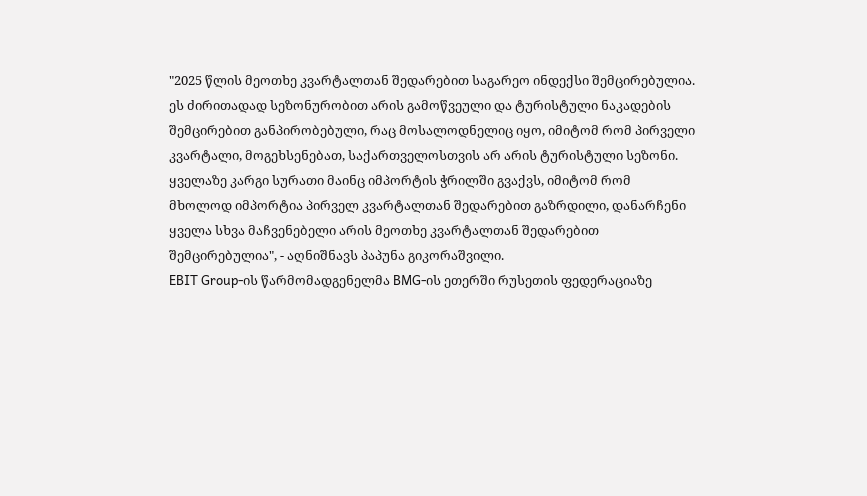"2025 წლის მეოთხე კვარტალთან შედარებით საგარეო ინდექსი შემცირებულია. ეს ძირითადად სეზონურობით არის გამოწვეული და ტურისტული ნაკადების შემცირებით განპირობებული, რაც მოსალოდნელიც იყო, იმიტომ რომ პირველი კვარტალი, მოგეხსენებათ, საქართველოსთვის არ არის ტურისტული სეზონი.
ყველაზე კარგი სურათი მაინც იმპორტის ჭრილში გვაქვს, იმიტომ რომ მხოლოდ იმპორტია პირველ კვარტალთან შედარებით გაზრდილი, დანარჩენი ყველა სხვა მაჩვენებელი არის მეოთხე კვარტალთან შედარებით შემცირებულია", - აღნიშნავს პაპუნა გიკორაშვილი.
EBIT Group-ის წარმომადგენელმა BMG-ის ეთერში რუსეთის ფედერაციაზე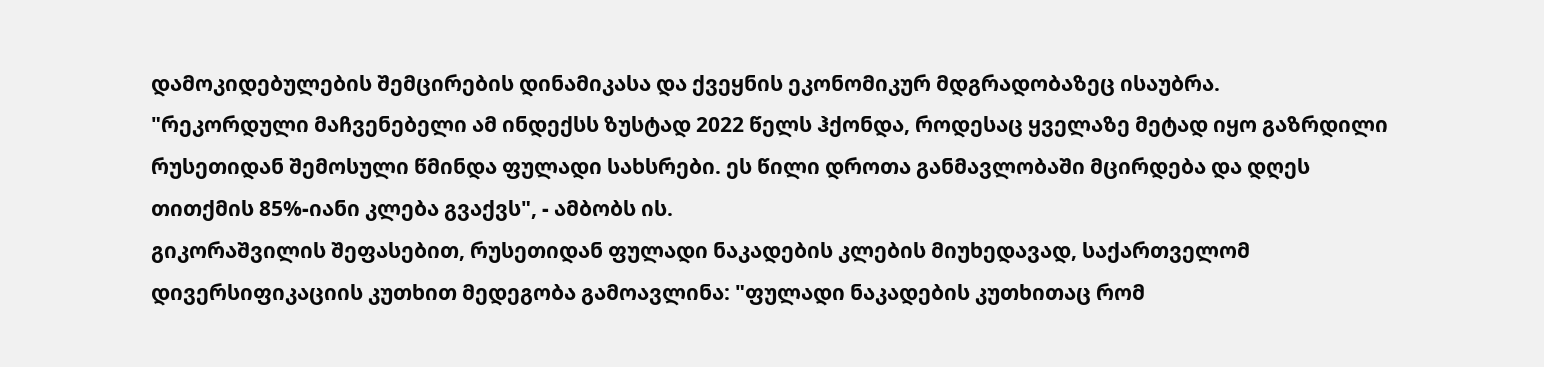დამოკიდებულების შემცირების დინამიკასა და ქვეყნის ეკონომიკურ მდგრადობაზეც ისაუბრა.
"რეკორდული მაჩვენებელი ამ ინდექსს ზუსტად 2022 წელს ჰქონდა, როდესაც ყველაზე მეტად იყო გაზრდილი რუსეთიდან შემოსული წმინდა ფულადი სახსრები. ეს წილი დროთა განმავლობაში მცირდება და დღეს თითქმის 85%-იანი კლება გვაქვს", - ამბობს ის.
გიკორაშვილის შეფასებით, რუსეთიდან ფულადი ნაკადების კლების მიუხედავად, საქართველომ დივერსიფიკაციის კუთხით მედეგობა გამოავლინა: "ფულადი ნაკადების კუთხითაც რომ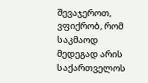შევაჯეროთ, ვფიქრობ, რომ საკმაოდ მედეგად არის საქართველოს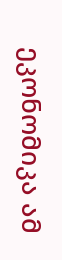ეკონომიკა ამ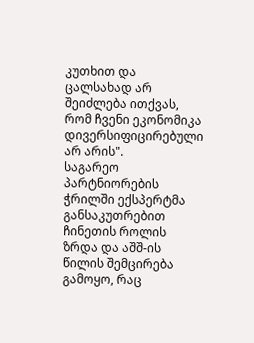კუთხით და ცალსახად არ შეიძლება ითქვას, რომ ჩვენი ეკონომიკა დივერსიფიცირებული არ არის".
საგარეო პარტნიორების ჭრილში ექსპერტმა განსაკუთრებით ჩინეთის როლის ზრდა და აშშ-ის წილის შემცირება გამოყო, რაც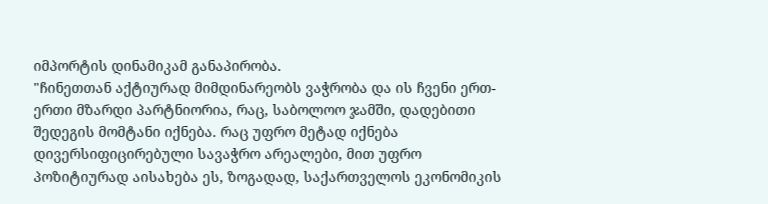იმპორტის დინამიკამ განაპირობა.
"ჩინეთთან აქტიურად მიმდინარეობს ვაჭრობა და ის ჩვენი ერთ-ერთი მზარდი პარტნიორია, რაც, საბოლოო ჯამში, დადებითი შედეგის მომტანი იქნება. რაც უფრო მეტად იქნება დივერსიფიცირებული სავაჭრო არეალები, მით უფრო პოზიტიურად აისახება ეს, ზოგადად, საქართველოს ეკონომიკის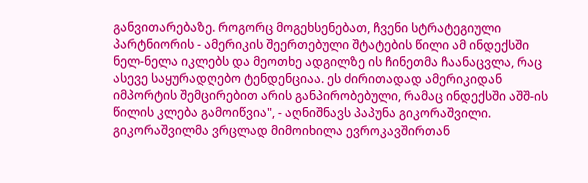განვითარებაზე. როგორც მოგეხსენებათ, ჩვენი სტრატეგიული პარტნიორის - ამერიკის შეერთებული შტატების წილი ამ ინდექსში ნელ-ნელა იკლებს და მეოთხე ადგილზე ის ჩინეთმა ჩაანაცვლა, რაც ასევე საყურადღებო ტენდენციაა. ეს ძირითადად ამერიკიდან იმპორტის შემცირებით არის განპირობებული, რამაც ინდექსში აშშ-ის წილის კლება გამოიწვია", - აღნიშნავს პაპუნა გიკორაშვილი.
გიკორაშვილმა ვრცლად მიმოიხილა ევროკავშირთან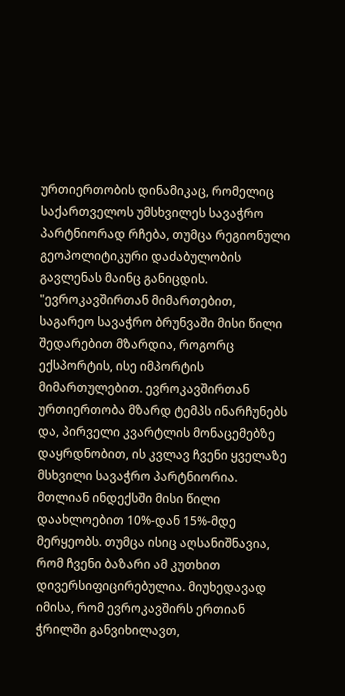ურთიერთობის დინამიკაც, რომელიც საქართველოს უმსხვილეს სავაჭრო პარტნიორად რჩება, თუმცა რეგიონული გეოპოლიტიკური დაძაბულობის გავლენას მაინც განიცდის.
"ევროკავშირთან მიმართებით, საგარეო სავაჭრო ბრუნვაში მისი წილი შედარებით მზარდია, როგორც ექსპორტის, ისე იმპორტის მიმართულებით. ევროკავშირთან ურთიერთობა მზარდ ტემპს ინარჩუნებს და, პირველი კვარტლის მონაცემებზე დაყრდნობით, ის კვლავ ჩვენი ყველაზე მსხვილი სავაჭრო პარტნიორია. მთლიან ინდექსში მისი წილი დაახლოებით 10%-დან 15%-მდე მერყეობს. თუმცა ისიც აღსანიშნავია, რომ ჩვენი ბაზარი ამ კუთხით დივერსიფიცირებულია. მიუხედავად იმისა, რომ ევროკავშირს ერთიან ჭრილში განვიხილავთ,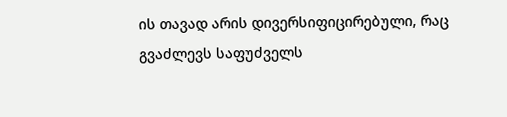ის თავად არის დივერსიფიცირებული, რაც გვაძლევს საფუძველს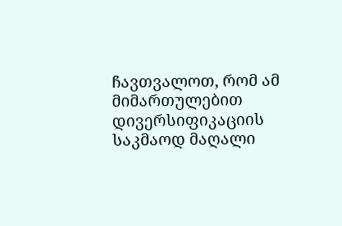ჩავთვალოთ, რომ ამ მიმართულებით დივერსიფიკაციის საკმაოდ მაღალი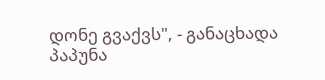დონე გვაქვს", - განაცხადა პაპუნა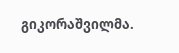გიკორაშვილმა.